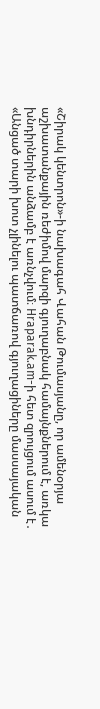«Շիրակ կենտրոն»-ի նախագահ Վահան Թումասյանը, որ ամենօրյա աշխատանքային ռեժիմով մարզի գյուղաբնակ համայնքներում է, առկա խնդիրներին անձամբ է առնչվում։ Hraparak.am-ի հետ զրույցում ասում է․ «Անցած տարի խոտ չլինելու պատճառով գյուղացիները մասսայական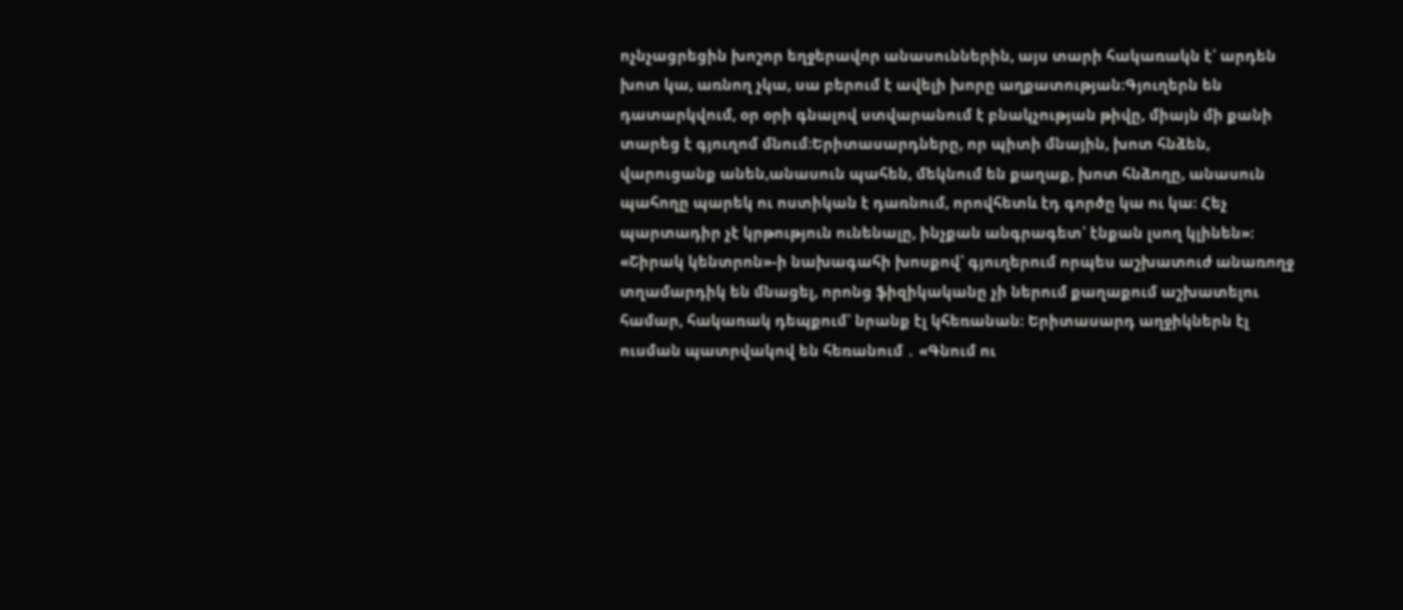ոչնչացրեցին խոշոր եղջերավոր անասուններին, այս տարի հակառակն է՝ արդեն խոտ կա, առնող չկա, սա բերում է ավելի խորը աղքատության։Գյուղերն են դատարկվում, օր օրի գնալով ստվարանում է բնակչության թիվը, միայն մի քանի տարեց է գյուղոմ մնում։Երիտասարդները, որ պիտի մնային, խոտ հնձեն, վարուցանք անեն,անասուն պահեն, մեկնում են քաղաք, խոտ հնձողը, անասուն պահողը պարեկ ու ոստիկան է դառնում, որովհետև էդ գործը կա ու կա։ Հեչ պարտադիր չէ կրթություն ունենալը, ինչքան անգրագետ՝ էնքան լսող կլինեն»։
«Շիրակ կենտրոն»-ի նախագահի խոսքով՝ գյուղերում որպես աշխատուժ անառողջ տղամարդիկ են մնացել, որոնց ֆիզիկականը չի ներում քաղաքում աշխատելու համար, հակառակ դեպքում՝ նրանք էլ կհեռանան։ Երիտասարդ աղջիկներն էլ ուսման պատրվակով են հեռանում ․ «Գնում ու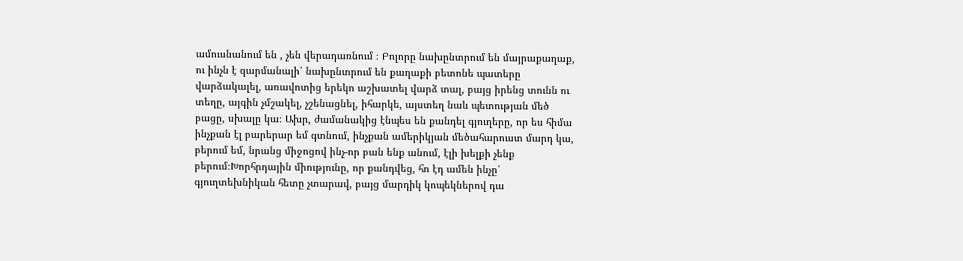ամուսնանում են , չեն վերադառնում ։ Բոլորը նախընտրում են մայրաքաղաք, ու ինչն է զարմանալի՝ նախընտրում են քաղաքի բետոնե պատերը վարձակալել, առավոտից երեկո աշխատել վարձ տալ, բայց իրենց տունն ու տեղը, այգին չմշակել, չշենացնել, իհարկե, այստեղ նաև պետության մեծ բացը, սխալը կա։ Ախր, ժամանակից էնպես են քանդել գյուղերը, որ ես հիմա ինչքան էլ բարերար եմ գտնում, ինչքան ամերիկյան մեծահարուստ մարդ կա, բերում եմ, նրանց միջոցով ինչ-որ բան ենք անում, էլի խելքի չենք բերում։Խորհրդային միությունը, որ քանդվեց, հո էդ ամեն ինչը՝ գյուղտեխնիկան հետը չտարավ, բայց մարդիկ կոպեկներով դա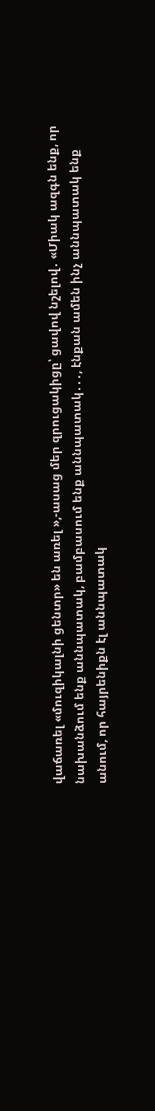վաճառել «մուզիկալնի ցենտր» են առել »,-ասաց մեր զրուցակիցը՝ ցավով նշելով․ «Միակ ազգն ենք, որ նախանձում ենք աննպատակ, բամբասում ենք աննպատակ․․․, էնքան ամեն ինչ աննպատակ ենք անում, որ հայրենիքն էլ աննպատակ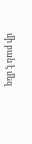մի բան է մեզ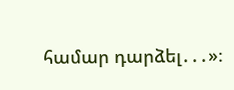համար դարձել․․․»։